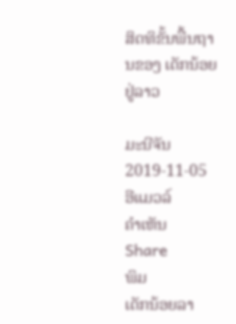ສິດທິຂັ້ນພື້ນຖານຂອງ ເດັກນ້ອຍ ຢູ່ລາວ

ມະນີຈັນ
2019-11-05
ອີແມວລ໌
ຄໍາເຫັນ
Share
ພິມ
ເດັກນ້ອຍລາ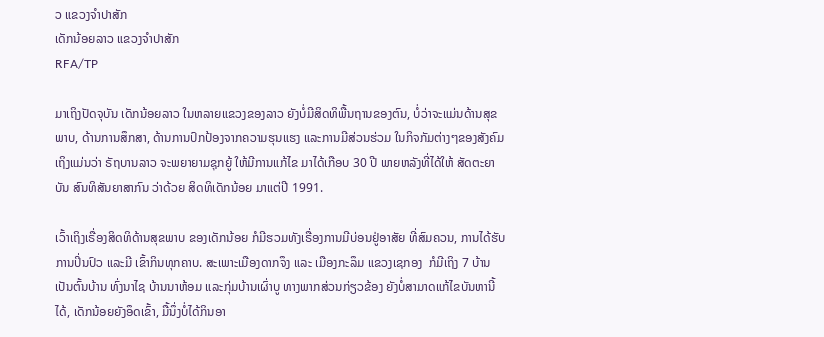ວ ແຂວງຈໍາປາສັກ
ເດັກນ້ອຍລາວ ແຂວງຈໍາປາສັກ
RFA/TP

ມາເຖິງປັດຈຸບັນ ເດັກນ້ອຍລາວ ໃນຫລາຍແຂວງຂອງລາວ ຍັງບໍ່ມີສິດທິພື້ນຖານຂອງຕົນ, ບໍ່ວ່າຈະແມ່ນດ້ານສຸຂພາບ, ດ້ານການສຶກສາ, ດ້ານການປົກປ້ອງຈາກຄວາມຮຸນແຮງ ແລະການມີສ່ວນຮ່ວມ ໃນກິຈກັມຕ່າງໆຂອງສັງຄົມ ເຖິງແມ່ນວ່າ ຣັຖບານລາວ ຈະພຍາຍາມຊຸກຍູ້ ໃຫ້ມີການແກ້ໄຂ ມາໄດ້ເກືອບ 30 ປີ ພາຍຫລັງທີ່ໄດ້ໃຫ້ ສັດຕະຍາບັນ ສົນທິສັນຍາສາກົນ ວ່າດ້ວຍ ສິດທິເດັກນ້ອຍ ມາແຕ່ປີ 1991.

ເວົ້າເຖິງເຣື່ອງສິດທິດ້ານສຸຂພາບ ຂອງເດັກນ້ອຍ ກໍມີຮວມທັງເຣື່ອງການມີບ່ອນຢູ່ອາສັຍ ທີ່ສົມຄວນ, ການໄດ້ຮັບການປິ່ນປົວ ແລະມີ ເຂົ້າກິນທຸກຄາບ. ສະເພາະເມືອງດາກຈຶງ ແລະ ເມືອງກະລຶມ ແຂວງເຊກອງ  ກໍມີເຖິງ 7 ບ້ານ ເປັນຕົ້ນບ້ານ ທົ່ງນາໄຊ ບ້ານນາຫ້ອມ ແລະກຸ່ມບ້ານເຜົ່າບູ ທາງພາກສ່ວນກ່ຽວຂ້ອງ ຍັງບໍ່ສາມາດແກ້ໄຂບັນຫານີ້ໄດ້, ເດັກນ້ອຍຍັງອຶດເຂົ້າ, ມື້ນຶ່ງບໍ່ໄດ້ກິນອາ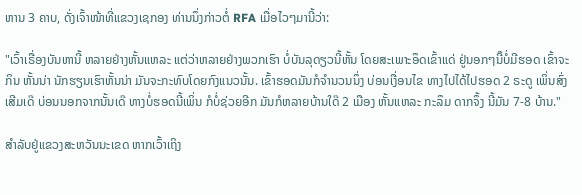ຫານ 3 ຄາບ, ດັ່ງເຈົ້າໜ້າທີ່ແຂວງເຊກອງ ທ່ານນຶ່ງກ່າວຕໍ່ RFA ເມື່ອໄວໆມານີ້ວ່າ:

"ເວົ້າເຣື່ອງບັນຫານີ້ ຫລາຍຢ່າງຫັ້ນແຫລະ ແຕ່ວ່າຫລາຍຢ່າງພວກເຮົາ ບໍ່ບັນລຸດຽວນີ້ຫັ້ນ ໂດຍສະເພາະອຶດເຂົ້າແດ່ ຢູ່ນອກໆນີ໊ບໍ່ມີຮອດ ເຂົ້າຈະກິນ ຫັ້ນນ່າ ນັກຮຽນເຮົາຫັ້ນນ່າ ມັນຈະກະທົບໂດຍກົງແນວນັ້ນ. ເຂົ້າຮອດມັນກໍຈໍານວນນຶ່ງ ບ່ອນເງື່ອນໄຂ ທາງໄປໄດ້ໄປຮອດ 2 ຣະດູ ເພິ່ນສົ່ງເສີມເດ໊ ບ່ອນນອກຈາກນັ້ນເດ໊ ທາງບໍ່ຮອດນີ້ເພິ່ນ ກໍບໍ່ຊ່ວຍອີກ ມັນກໍຫລາຍບ້ານໃດ໊ 2 ເມືອງ ຫັ້ນແຫລະ ກະລຶມ ດາກຈຶ້ງ ນີ້ມັນ 7-8 ບ້ານ."

ສໍາລັບຢູ່ແຂວງສະຫວັນນະເຂດ ຫາກເວົ້າເຖິງ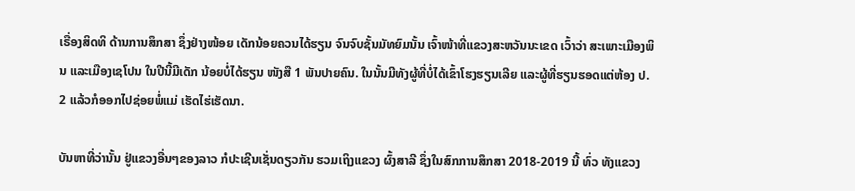ເຣື່ອງສິດທິ ດ້ານການສຶກສາ ຊຶ່ງຢ່າງໜ້ອຍ ເດັກນ້ອຍຄວນໄດ້ຮຽນ ຈົນຈົບຊັ້ນມັທຍົມນັ້ນ ເຈົ້າໜ້າທີ່ແຂວງສະຫວັນນະເຂດ ເວົ້າວ່າ ສະເພາະເມືອງພິນ ແລະເມືອງເຊໂປນ ໃນປີນີ້ມີເດັກ ນ້ອຍບໍ່ໄດ້ຮຽນ ໜັງສື 1 ພັນປາຍຄົນ. ໃນນັ້ນມີທັງຜູ້ທີ່ບໍ່ໄດ້ເຂົ້າໂຮງຮຽນເລີຍ ແລະຜູ້ທີ່ຮຽນຮອດແຕ່ຫ້ອງ ປ. 2 ແລ້ວກໍອອກໄປຊ່ອຍພໍ່ແມ່ ເຮັດໄຮ່ເຮັດນາ.

ບັນຫາທີ່ວ່ານັ້ນ ຢູ່ແຂວງອື່ນໆຂອງລາວ ກໍປະເຊີນເຊັ່ນດຽວກັນ ຮວມເຖິງແຂວງ ຜົ້ງສາລີ ຊຶ່ງໃນສົກການສຶກສາ 2018-2019 ນີ້ ທົ່ວ ທັງແຂວງ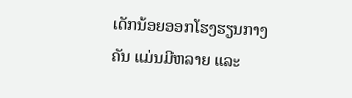ເດັກນ້ອຍອອກໂຮງຮຽນກາງຄັນ ແມ່ນມີຫລາຍ ແລະ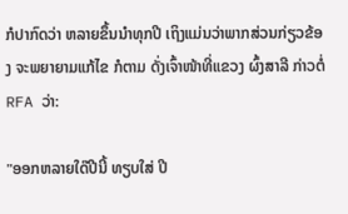ກໍປາກົດວ່າ ຫລາຍຂຶ້ນນໍາທຸກປີ ເຖິງແມ່ນວ່າພາກສ່ວນກ່ຽວຂ້ອງ ຈະພຍາຍາມແກ້ໄຂ ກໍຕາມ ດັ່ງເຈົ້າໜ້າທີ່ແຂວງ ຜົ້ງສາລີ ກ່າວຕໍ່ RFA ວ່າ:

"ອອກຫລາຍໃດ໊ປີນີ້ ທຽບໃສ່ ປີ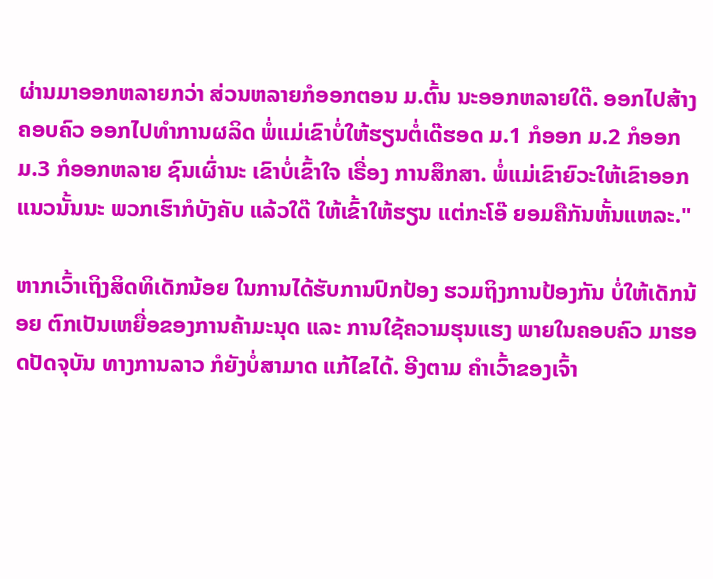ຜ່ານມາອອກຫລາຍກວ່າ ສ່ວນຫລາຍກໍອອກຕອນ ມ.ຕົ້ນ ນະອອກຫລາຍໃດ໊. ອອກໄປສ້າງຄອບຄົວ ອອກໄປທໍາການຜລິດ ພໍ່ແມ່ເຂົາບໍ່ໃຫ້ຮຽນຕໍ່ເດ໊ຮອດ ມ.1 ກໍອອກ ມ.2 ກໍອອກ ມ.3 ກໍອອກຫລາຍ ຊົນເຜົ່ານະ ເຂົາບໍ່ເຂົ້າໃຈ ເຣື່ອງ ການສຶກສາ. ພໍ່ແມ່ເຂົາຍົວະໃຫ້ເຂົາອອກ ແນວນັ້ນນະ ພວກເຮົາກໍບັງຄັບ ແລ້ວໃດ໊ ໃຫ້ເຂົ້າໃຫ້ຮຽນ ແຕ່ກະໂອ໊ ຍອມຄືກັນຫັ້ນແຫລະ."

ຫາກເວົ້າເຖິງສິດທິເດັກນ້ອຍ ໃນການໄດ້ຮັບການປົກປ້ອງ ຮວມຖິງການປ້ອງກັນ ບໍ່ໃຫ້ເດັກນ້ອຍ ຕົກເປັນເຫຍື່ອຂອງການຄ້າມະນຸດ ແລະ ການໃຊ້ຄວາມຮຸນແຮງ ພາຍໃນຄອບຄົວ ມາຮອດປັດຈຸບັນ ທາງການລາວ ກໍຍັງບໍ່ສາມາດ ແກ້ໄຂໄດ້. ອີງຕາມ ຄໍາເວົ້າຂອງເຈົ້າ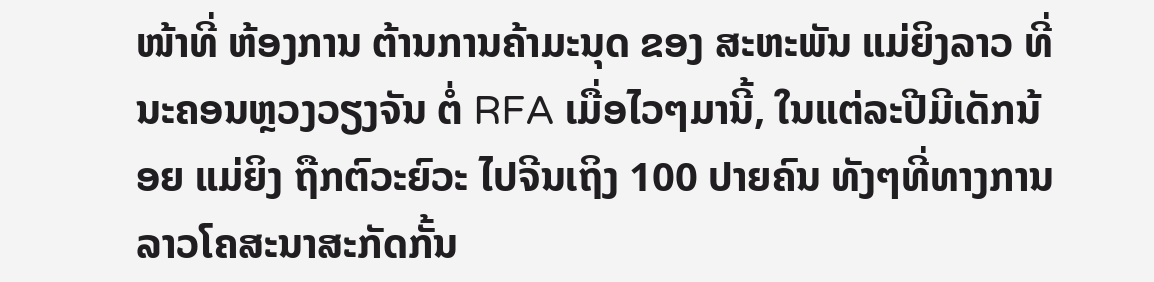ໜ້າທີ່ ຫ້ອງການ ຕ້ານການຄ້າມະນຸດ ຂອງ ສະຫະພັນ ແມ່ຍິງລາວ ທີ່ນະຄອນຫຼວງວຽງຈັນ ຕໍ່ RFA ເມື່ອໄວໆມານີ້, ໃນແຕ່ລະປີມີເດັກນ້ອຍ ແມ່ຍິງ ຖືກຕົວະຍົວະ ໄປຈີນເຖິງ 100 ປາຍຄົນ ທັງໆທີ່ທາງການລາວໂຄສະນາສະກັດກັ້ນ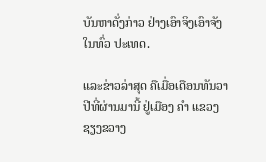ບັນຫາດັ່ງກ່າວ ຢ່າງເອົາຈິງເອົາຈັງໃນທົ່ວ ປະເທດ.

ແລະຂ່າວລ່າສຸດ ຄືເມື່ອເດືອນທັນວາ ປີທີ່ຜ່ານມານີ້ ຢູ່ເມືອງ ຄໍາ ແຂວງຊຽງຂວາງ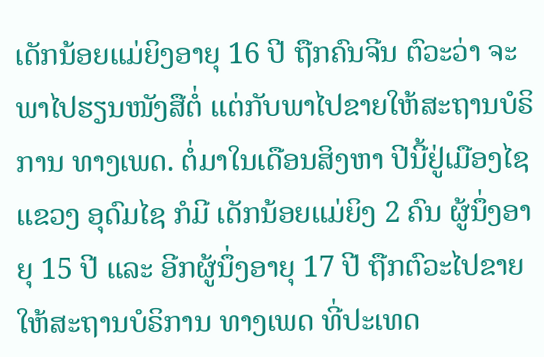ເດັກນ້ອຍແມ່ຍິງອາຍຸ 16 ປີ ຖືກຄົນຈີນ ຕົວະວ່າ ຈະພາໄປຮຽນໜັງສືຕໍ່ ແຕ່ກັບພາໄປຂາຍໃຫ້ສະຖານບໍຣິການ ທາງເພດ. ຕໍ່ມາໃນເດືອນສິງຫາ ປີນີ້ຢູ່ເມືອງໄຊ ແຂວງ ອຸດົມໄຊ ກໍມີ ເດັກນ້ອຍແມ່ຍິງ 2 ຄົນ ຜູ້ນຶ່ງອາຍຸ 15 ປີ ແລະ ອີກຜູ້ນຶ່ງອາຍຸ 17 ປີ ຖືກຕົວະໄປຂາຍ ໃຫ້ສະຖານບໍຣິການ ທາງເພດ ທີ່ປະເທດ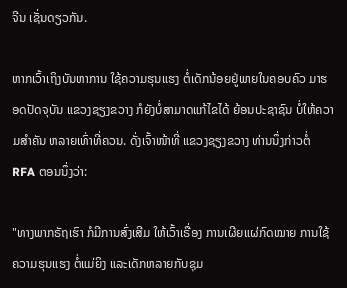ຈີນ ເຊັ່ນດຽວກັນ.

ຫາກເວົ້າເຖິງບັນຫາການ ໃຊ້ຄວາມຮຸນແຮງ ຕໍ່ເດັກນ້ອຍຢູ່ພາຍໃນຄອບຄົວ ມາຮອດປັດຈຸບັນ ແຂວງຊຽງຂວາງ ກໍຍັງບໍ່ສາມາດແກ້ໄຂໄດ້ ຍ້ອນປະຊາຊົນ ບໍ່ໃຫ້ຄວາມສໍາຄັນ ຫລາຍເທົ່າທີ່ຄວນ. ດັ່ງເຈົ້າໜ້າທີ່ ແຂວງຊຽງຂວາງ ທ່ານນຶ່ງກ່າວຕໍ່ RFA ຕອນນຶ່ງວ່າ:

"ທາງພາກຣັຖເຮົາ ກໍມີການສົ່ງເສີມ ໃຫ້ເວົ້າເຣື່ອງ ການເຜີຍແຜ່ກົດໝາຍ ການໃຊ້ຄວາມຮຸນແຮງ ຕໍ່ແມ່ຍິງ ແລະເດັກຫລາຍກັບຊຸມ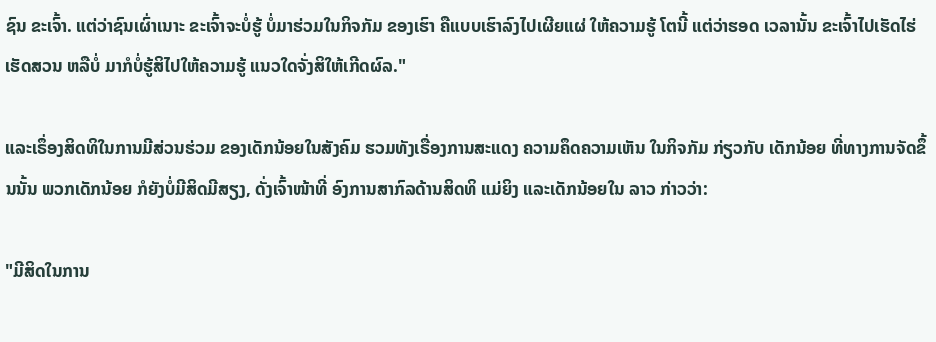ຊົນ ຂະເຈົ້າ. ແຕ່ວ່າຊົນເຜົ່າເນາະ ຂະເຈົ້າຈະບໍ່ຮູ້ ບໍ່ມາຮ່ວມໃນກິຈກັມ ຂອງເຮົາ ຄືແບບເຮົາລົງໄປເຜີຍແຜ່ ໃຫ້ຄວາມຮູ້ ໂຕນີ້ ແຕ່ວ່າຮອດ ເວລານັ້ນ ຂະເຈົ້າໄປເຮັດໄຮ່ເຮັດສວນ ຫລືບໍ່ ມາກໍບໍ່ຮູ້ສິໄປໃຫ້ຄວາມຮູ້ ແນວໃດຈັ່ງສິໃຫ້ເກີດຜົລ."

ແລະເຣຶ່ອງສິດທິໃນການມີສ່ວນຮ່ວມ ຂອງເດັກນ້ອຍໃນສັງຄົມ ຮວມທັງເຣື່ອງການສະແດງ ຄວາມຄຶດຄວາມເຫັນ ໃນກິຈກັມ ກ່ຽວກັບ ເດັກນ້ອຍ ທີ່ທາງການຈັດຂຶ້ນນັ້ນ ພວກເດັກນ້ອຍ ກໍຍັງບໍ່ມີສິດມີສຽງ, ດັ່ງເຈົ້າໜ້າທີ່ ອົງການສາກົລດ້ານສິດທິ ແມ່ຍິງ ແລະເດັກນ້ອຍໃນ ລາວ ກ່າວວ່າ:

"ມີສິດໃນການ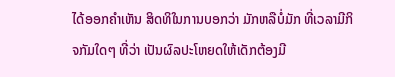ໄດ້ອອກຄໍາເຫັນ ສິດທິໃນການບອກວ່າ ມັກຫລືບໍ່ມັກ ທີ່ເວລາມີກິຈກັມໃດໆ ທີ່ວ່າ ເປັນຜົລປະໂຫຍດໃຫ້ເດັກຕ້ອງມີ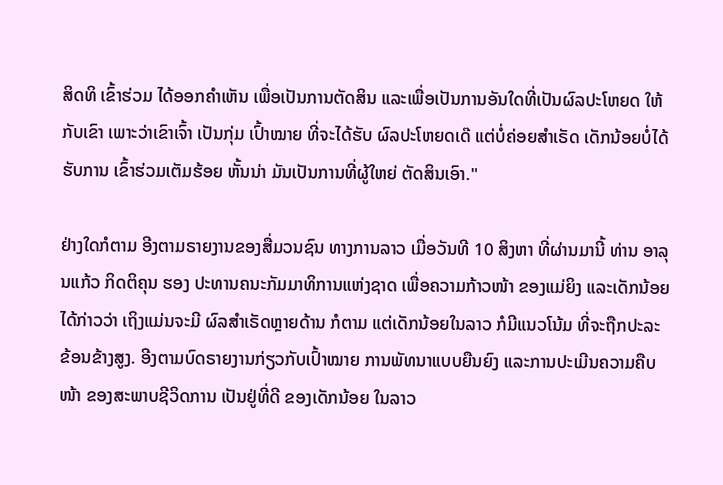ສິດທິ ເຂົ້າຮ່ວມ ໄດ້ອອກຄໍາເຫັນ ເພື່ອເປັນການຕັດສິນ ແລະເພື່ອເປັນການອັນໃດທີ່ເປັນຜົລປະໂຫຍດ ໃຫ້ກັບເຂົາ ເພາະວ່າເຂົາເຈົ້າ ເປັນກຸ່ມ ເປົ້າໝາຍ ທີ່ຈະໄດ້ຮັບ ຜົລປະໂຫຍດເດ໊ ແຕ່ບໍ່ຄ່ອຍສໍາເຣັດ ເດັກນ້ອຍບໍ່ໄດ້ຮັບການ ເຂົ້າຮ່ວມເຕັມຮ້ອຍ ຫັ້ນນ່າ ມັນເປັນການທີ່ຜູ້ໃຫຍ່ ຕັດສິນເອົາ."

ຢ່າງໃດກໍຕາມ ອີງຕາມຣາຍງານຂອງສື່ມວນຊົນ ທາງການລາວ ເມື່ອວັນທີ 10 ສິງຫາ ທີ່ຜ່ານມານີ້ ທ່ານ ອາລຸນແກ້ວ ກິດຕິຄຸນ ຮອງ ປະທານຄນະກັມມາທິການແຫ່ງຊາດ ເພື່ອຄວາມກ້າວໜ້າ ຂອງແມ່ຍິງ ແລະເດັກນ້ອຍໄດ້ກ່າວວ່າ ເຖິງແມ່ນຈະມີ ຜົລສໍາເຣັດຫຼາຍດ້ານ ກໍຕາມ ແຕ່ເດັກນ້ອຍໃນລາວ ກໍມີແນວໂນ້ມ ທີ່ຈະຖືກປະລະຂ້ອນຂ້າງສູງ. ອີງຕາມບົດຣາຍງານກ່ຽວກັບເປົ້າໝາຍ ການພັທນາແບບຍືນຍົງ ແລະການປະເມີນຄວາມຄືບໜ້າ ຂອງສະພາບຊີວິດການ ເປັນຢູ່ທີ່ດີ ຂອງເດັກນ້ອຍ ໃນລາວ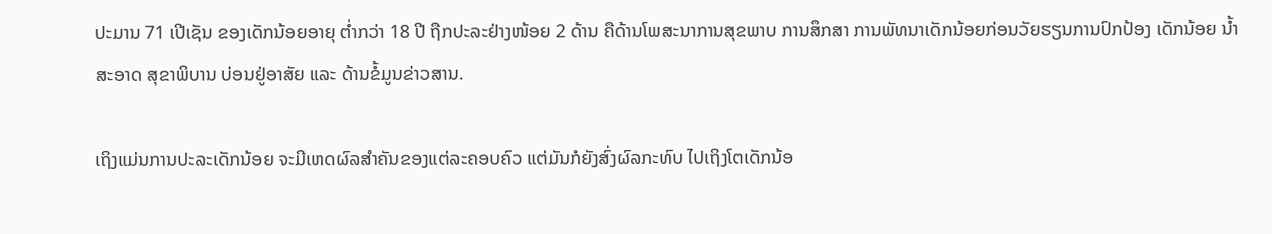ປະມານ 71 ເປີເຊັນ ຂອງເດັກນ້ອຍອາຍຸ ຕໍ່າກວ່າ 18 ປີ ຖືກປະລະຢ່າງໜ້ອຍ 2 ດ້ານ ຄືດ້ານໂພສະນາການສຸຂພາບ ການສຶກສາ ການພັທນາເດັກນ້ອຍກ່ອນວັຍຮຽນການປົກປ້ອງ ເດັກນ້ອຍ ນໍ້າສະອາດ ສຸຂາພິບານ ບ່ອນຢູ່ອາສັຍ ແລະ ດ້ານຂໍ້ມູນຂ່າວສານ.

ເຖິງແມ່ນການປະລະເດັກນ້ອຍ ຈະມີເຫດຜົລສໍາຄັນຂອງແຕ່ລະຄອບຄົວ ແຕ່ມັນກໍຍັງສົ່ງຜົລກະທົບ ໄປເຖິງໂຕເດັກນ້ອ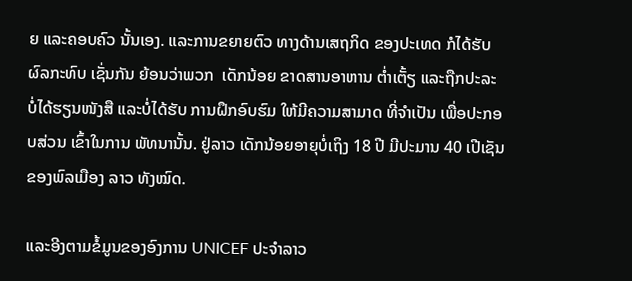ຍ ແລະຄອບຄົວ ນັ້ນເອງ. ແລະການຂຍາຍຕົວ ທາງດ້ານເສຖກິດ ຂອງປະເທດ ກໍໄດ້ຮັບຜົລກະທົບ ເຊັ່ນກັນ ຍ້ອນວ່າພວກ  ເດັກນ້ອຍ ຂາດສານອາຫານ ຕໍ່າເຕັ້ຽ ແລະຖືກປະລະ ບໍ່ໄດ້ຮຽນໜັງສື ແລະບໍ່ໄດ້ຮັບ ການຝຶກອົບຮົມ ໃຫ້ມີຄວາມສາມາດ ທີ່ຈໍາເປັນ ເພື່ອປະກອບສ່ວນ ເຂົ້າໃນການ ພັທນານັ້ນ. ຢູ່ລາວ ເດັກນ້ອຍອາຍຸບໍ່ເຖິງ 18 ປີ ມີປະມານ 40 ເປີເຊັນ ຂອງພົລເມືອງ ລາວ ທັງໝົດ.

ແລະອີງຕາມຂໍ້ມູນຂອງອົງການ UNICEF ປະຈໍາລາວ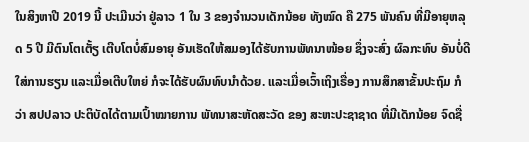ໃນສິງຫາປີ 2019 ນີ້ ປະເມີນວ່າ ຢູ່ລາວ 1 ໃນ 3 ຂອງຈໍານວນເດັກນ້ອຍ ທັງໝົດ ຄື 275 ພັນຄົນ ທີ່ມີອາຍຸຫລຸດ 5 ປີ ມີຕົນໂຕເຕັ້ຽ ເຕີບໂຕບໍ່ສົມອາຍຸ ອັນເຮັດໃຫ້ສມອງໄດ້ຮັບການພັທນາໜ້ອຍ ຊຶ່ງຈະສົ່ງ ຜົລກະທົບ ອັນບໍ່ດີໃສ່ການຮຽນ ແລະເມື່ອເຕີບໃຫຍ່ ກໍຈະໄດ້ຮັບຜົນທົບນໍາດ້ວຍ. ແລະເມື່ອເວົ້າເຖິງເຣື່ອງ ການສຶກສາຂັ້ນປະຖົມ ກໍວ່າ ສປປລາວ ປະຕິບັດໄດ້ຕາມເປົ້າໝາຍການ ພັທນາສະຫັດສະວັດ ຂອງ ສະຫະປະຊາຊາດ ທີ່ມີເດັກນ້ອຍ ຈົດຊື່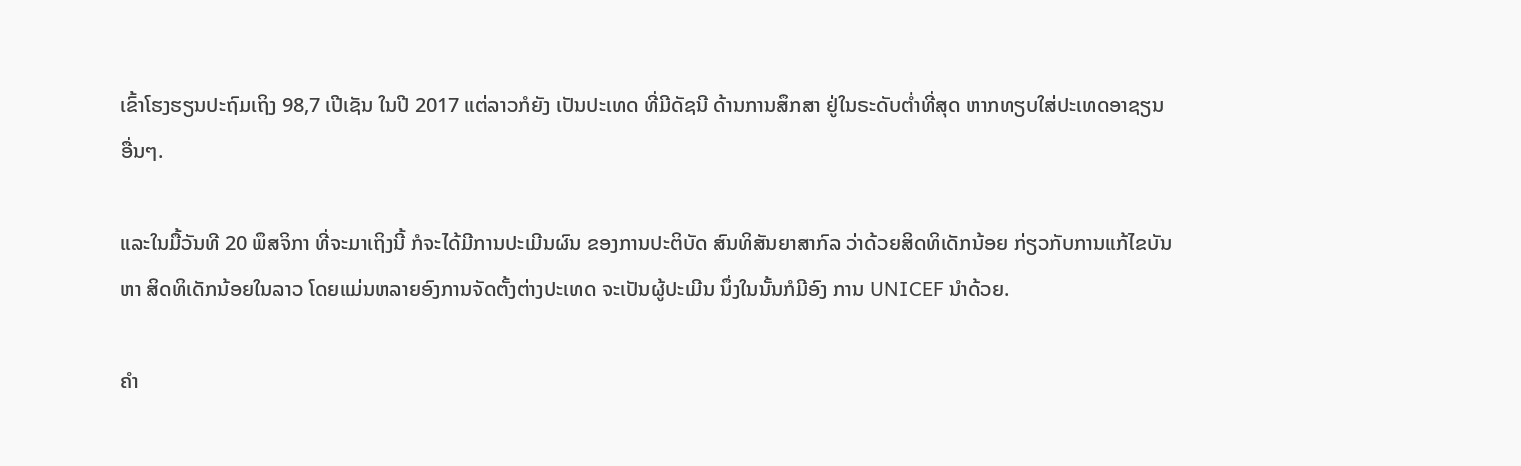ເຂົ້າໂຮງຮຽນປະຖົມເຖິງ 98,7 ເປີເຊັນ ໃນປີ 2017 ແຕ່ລາວກໍຍັງ ເປັນປະເທດ ທີ່ມີດັຊນີ ດ້ານການສຶກສາ ຢູ່ໃນຣະດັບຕໍ່າທີ່ສຸດ ຫາກທຽບໃສ່ປະເທດອາຊຽນ ອື່ນໆ.

ແລະໃນມື້ວັນທີ 20 ພຶສຈິກາ ທີ່ຈະມາເຖິງນີ້ ກໍຈະໄດ້ມີການປະເມີນຜົນ ຂອງການປະຕິບັດ ສົນທິສັນຍາສາກົລ ວ່າດ້ວຍສິດທິເດັກນ້ອຍ ກ່ຽວກັບການແກ້ໄຂບັນຫາ ສິດທິເດັກນ້ອຍໃນລາວ ໂດຍແມ່ນຫລາຍອົງການຈັດຕັ້ງຕ່າງປະເທດ ຈະເປັນຜູ້ປະເມີນ ນຶ່ງໃນນັ້ນກໍມີອົງ ການ UNICEF ນໍາດ້ວຍ.

ຄໍາ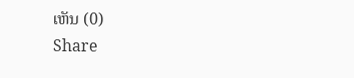ເຫັນ (0)
Share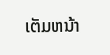ເຕັມຫນ້າ